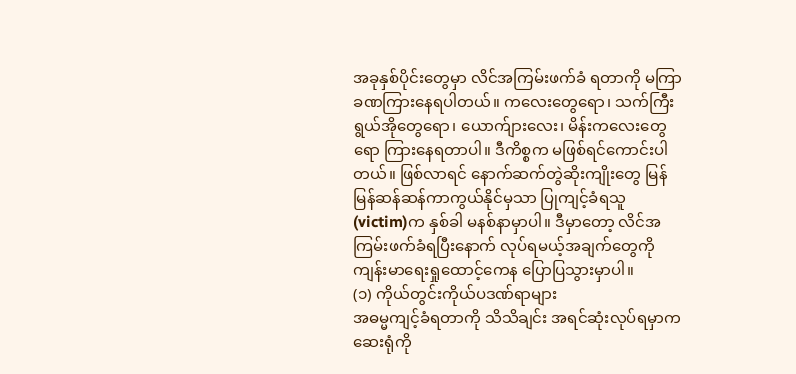အခုနှစ်ပိုင်းတွေမှာ လိင်အကြမ်းဖက်ခံ ရတာကို မကြာခဏကြားနေရပါတယ်။ ကလေးတွေရော၊ သက်ကြီးရွယ်အိုတွေရော၊ ယောက်ျားလေး၊ မိန်းကလေးတွေရော ကြားနေရတာပါ။ ဒီကိစ္စက မဖြစ်ရင်ကောင်းပါတယ်။ ဖြစ်လာရင် နောက်ဆက်တွဲဆိုးကျိုးတွေ မြန်မြန်ဆန်ဆန်ကာကွယ်နိုင်မှသာ ပြုကျင့်ခံရသူ (victim)က နှစ်ခါ မနစ်နာမှာပါ။ ဒီမှာတော့ လိင်အကြမ်းဖက်ခံရပြီးနောက် လုပ်ရမယ့်အချက်တွေကို ကျန်းမာရေးရှုထောင့်ကေန ပြောပြသွားမှာပါ။
(၁) ကိုယ်တွင်းကိုယ်ပဒဏ်ရာများ
အဓမ္မကျင့်ခံရတာကို သိသိချင်း အရင်ဆုံးလုပ်ရမှာက ဆေးရုံကို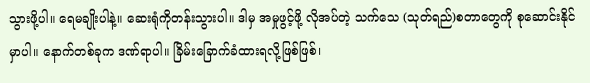သွားဖို့ပါ။ ရေမချိုးပါနဲ့။ ဆေးရုံကိုတန်းသွားပါ။ ဒါမှ အမှုဖွင့်ဖို့ လိုအပ်တဲ့ သက်သေ (သုတ်ရည်)စတာတွေကို စုဆောင်းနိုင်မှာပါ။ နောက်တစ်ခုက ဒဏ်ရာပါ။ ခြိမ်းခြောက်ခံထားရလို့ဖြစ်ဖြစ်၊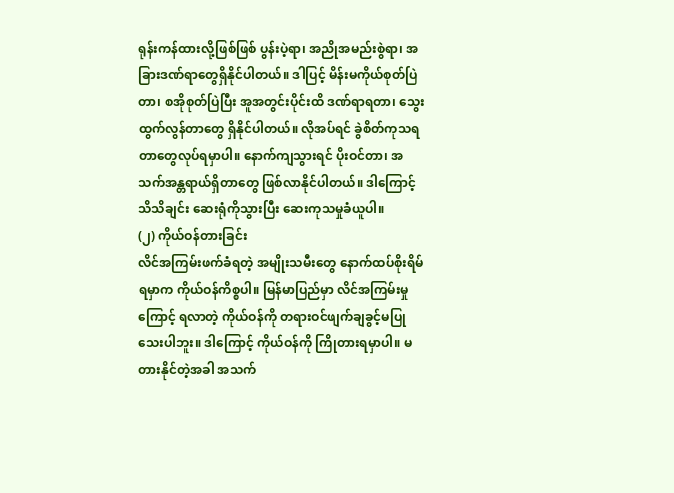ရုန်းကန်ထားလို့ဖြစ်ဖြစ် ပွန်းပဲ့ရာ၊ အညိုအမည်းစွဲရာ၊ အခြားဒဏ်ရာတွေရှိနိုင်ပါတယ်။ ဒါပြင့် မိန်းမကိုယ်စုတ်ပြဲတာ၊ စအိုစုတ်ပြဲပြီး အူအတွင်းပိုင်းထိ ဒဏ်ရာရတာ၊ သွေးထွက်လွန်တာတွေ ရှိနိုင်ပါတယ်။ လိုအပ်ရင် ခွဲစိတ်ကုသရတာတွေလုပ်ရမှာပါ။ နောက်ကျသွားရင် ပိုးဝင်တာ၊ အသက်အန္တရာယ်ရှိတာတွေ ဖြစ်လာနိုင်ပါတယ်။ ဒါကြောင့် သိသိချင်း ဆေးရုံကိုသွားပြီး ဆေးကုသမှုခံယူပါ။
(၂) ကိုယ်ဝန်တားခြင်း
လိင်အကြမ်းဖက်ခံရတဲ့ အမျိုးသမီးတွေ နောက်ထပ်စိုးရိမ်ရမှာက ကိုယ်ဝန်ကိစ္စပါ။ မြန်မာပြည်မှာ လိင်အကြမ်းမှုကြောင့် ရလာတဲ့ ကိုယ်ဝန်ကို တရားဝင်ဖျက်ချခွင့်မပြုသေးပါဘူး။ ဒါကြောင့် ကိုယ်ဝန်ကို ကြိုတားရမှာပါ။ မတားနိုင်တဲ့အခါ အသက်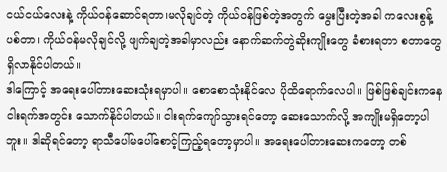ငယ်ငယ်လေးနဲ့ ကိုယ်ဝန်ဆောင်ရတာ၊မလိုချင်တဲ့ ကိုယ်ဝန်ဖြစ်တဲ့အတွက် မွေးပြီးတဲ့အခါ ကလေးစွန့်ပစ်တာ၊ ကိုယ်ဝန်မလိုချင်လို့ ဖျက်ချတဲ့အခါမှာလည်း နောက်ဆက်တွဲဆိုးကျိုးတွေ ခံစားရတာ စတာတွေ ရှိလာနိုင်ပါတယ်။
ဒါကြောင့် အရေးပေါ်တားဆေးသုံးရမှာပါ။ စောစောသုံးနိုင်လေ ပိုထိရောက်လေပါ။ ဖြစ်ဖြစ်ချင်းကနေ ငါးရက်အတွင်း သောက်နိုင်ပါတယ်။ ငါးရက်ကျော်သွားရင်တော့ ဆေးသောက်လို့ အကျိုးမရှိတော့ပါဘူး။ ဒါဆိုရင်တော့ ရာသီပေါ်မပေါ်စောင့်ကြည့်ရတော့မှာပါ။ အရေးပေါ်တားဆေးကတော့ တစ်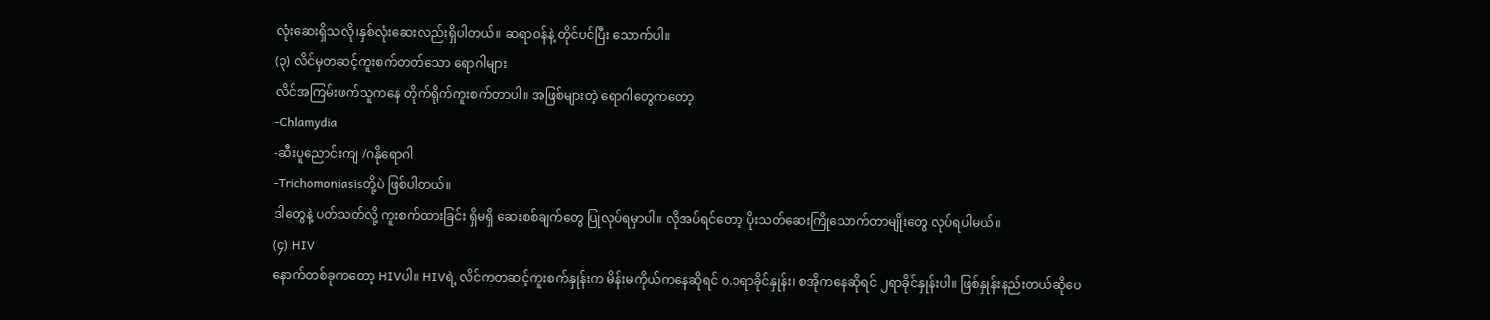လုံးဆေးရှိသလို၊နှစ်လုံးဆေးလည်းရှိပါတယ်။ ဆရာဝန်နဲ့ တိုင်ပင်ပြီး သောက်ပါ။
(၃) လိင်မှတဆင့်ကူးစက်တတ်သော ရောဂါများ
လိင်အကြမ်းဖက်သူကနေ တိုက်ရိုက်ကူးစက်တာပါ။ အဖြစ်များတဲ့ ရောဂါတွေကတော့
-Chlamydia
-ဆီးပူညောင်းကျ /ဂနိုရောဂါ
-Trichomoniasisတို့ပဲ ဖြစ်ပါတယ်။
ဒါတွေနဲ့ ပတ်သတ်လို့ ကူးစက်ထားခြင်း ရှိမရှိ ဆေးစစ်ချက်တွေ ပြုလုပ်ရမှာပါ။ လိုအပ်ရင်တော့ ပိုးသတ်ဆေးကြိုသောက်တာမျိုးတွေ လုပ်ရပါမယ်။
(၄) HIV
နောက်တစ်ခုကတော့ HIVပါ။ HIVရဲ့ လိင်ကတဆင့်ကူးစက်နှုန်းက မိန်းမကိုယ်ကနေဆိုရင် ၀.၁ရာခိုင်နှုန်း၊ စအိုကနေဆိုရင် ၂ရာခိုင်နှုန်းပါ။ ဖြစ်နှုန်းနည်းတယ်ဆိုပေ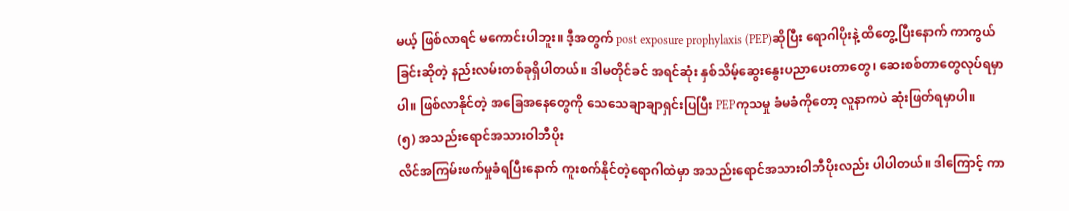မယ့် ဖြစ်လာရင် မကောင်းပါဘူး။ ဒီ့အတွက် post exposure prophylaxis (PEP)ဆိုပြီး ရောဂါပိုးနဲ့ ထိတွေ့ပြီးနောက် ကာကွယ်ခြင်းဆိုတဲ့ နည်းလမ်းတစ်ခုရှိပါတယ်။ ဒါမတိုင်ခင် အရင်ဆုံး နှစ်သိမ့်ဆွေးနွေးပညာပေးတာတွေ၊ ဆေးစစ်တာတွေလုပ်ရမှာပါ။ ဖြစ်လာနိုင်တဲ့ အခြေအနေတွေကို သေသေချာချာရှင်းပြပြီး PEPကုသမှု ခံမခံကိုတော့ လူနာကပဲ ဆုံးဖြတ်ရမှာပါ။
(၅) အသည်းရောင်အသားဝါဘီပိုး
လိင်အကြမ်းဖက်မှုခံရပြီးနောက် ကူးစက်နိုင်တဲ့ရောဂါထဲမှာ အသည်းရောင်အသားဝါဘီပိုးလည်း ပါပါတယ်။ ဒါကြောင့် ကာ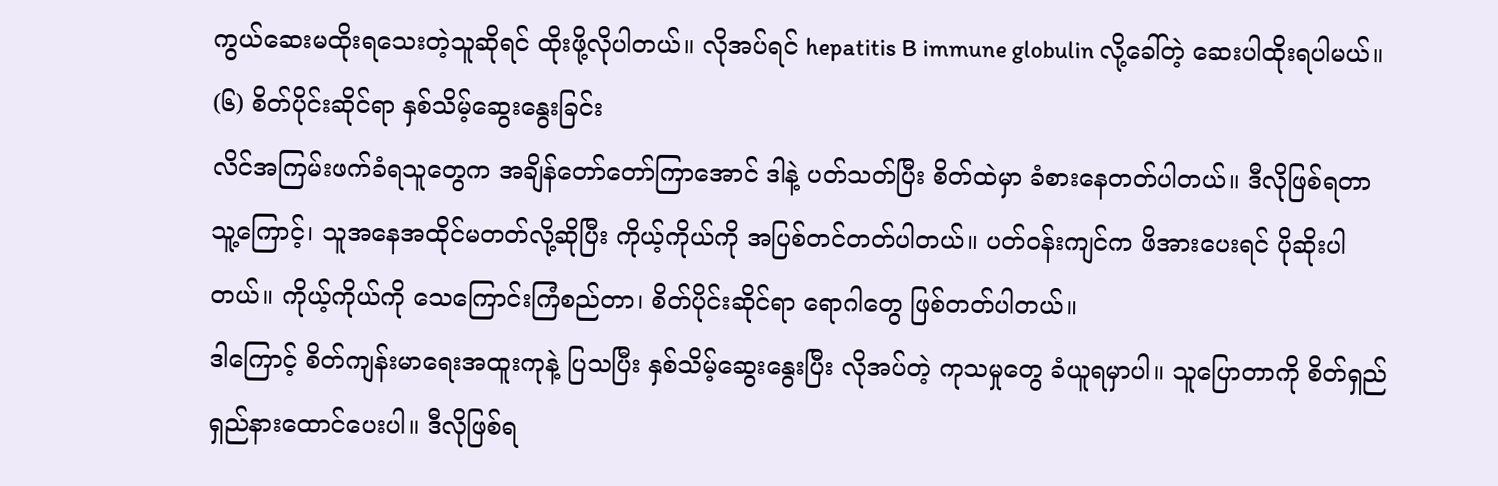ကွယ်ဆေးမထိုးရသေးတဲ့သူဆိုရင် ထိုးဖို့လိုပါတယ်။ လိုအပ်ရင် hepatitis B immune globulin လို့ခေါ်တဲ့ ဆေးပါထိုးရပါမယ်။
(၆) စိတ်ပိုင်းဆိုင်ရာ နှစ်သိမ့်ဆွေးနွေးခြင်း
လိင်အကြမ်းဖက်ခံရသူတွေက အချိန်တော်တော်ကြာအောင် ဒါနဲ့ ပတ်သတ်ပြီး စိတ်ထဲမှာ ခံစားနေတတ်ပါတယ်။ ဒီလိုဖြစ်ရတာ သူ့ကြောင့်၊ သူအနေအထိုင်မတတ်လို့ဆိုပြီး ကိုယ့်ကိုယ်ကို အပြစ်တင်တတ်ပါတယ်။ ပတ်ဝန်းကျင်က ဖိအားပေးရင် ပိုဆိုးပါတယ်။ ကိုယ့်ကိုယ်ကို သေကြောင်းကြံစည်တာ၊ စိတ်ပိုင်းဆိုင်ရာ ရောဂါတွေ ဖြစ်တတ်ပါတယ်။
ဒါကြောင့် စိတ်ကျန်းမာရေးအထူးကုနဲ့ ပြသပြီး နှစ်သိမ့်ဆွေးနွေးပြီး လိုအပ်တဲ့ ကုသမှုတွေ ခံယူရမှာပါ။ သူပြောတာကို စိတ်ရှည်ရှည်နားထောင်ပေးပါ။ ဒီလိုဖြစ်ရ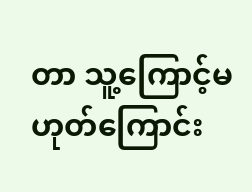တာ သူ့ကြောင့်မဟုတ်ကြောင်း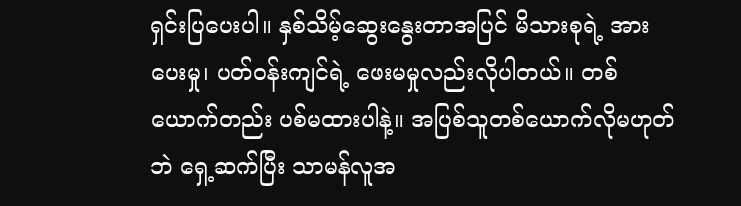ရှင်းပြပေးပါ။ နှစ်သိမ့်ဆွေးနွေးတာအပြင် မိသားစုရဲ့ အားပေးမှု၊ ပတ်ဝန်းကျင်ရဲ့ ဖေးမမှုလည်းလိုပါတယ်။ တစ်ယောက်တည်း ပစ်မထားပါနဲ့။ အပြစ်သူတစ်ယောက်လိုမဟုတ်ဘဲ ရှေ့ဆက်ပြီး သာမန်လူအ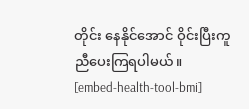တိုင်း နေနိုင်အောင် ဝိုင်းပြီးကူညီပေးကြရပါမယ်။
[embed-health-tool-bmi]